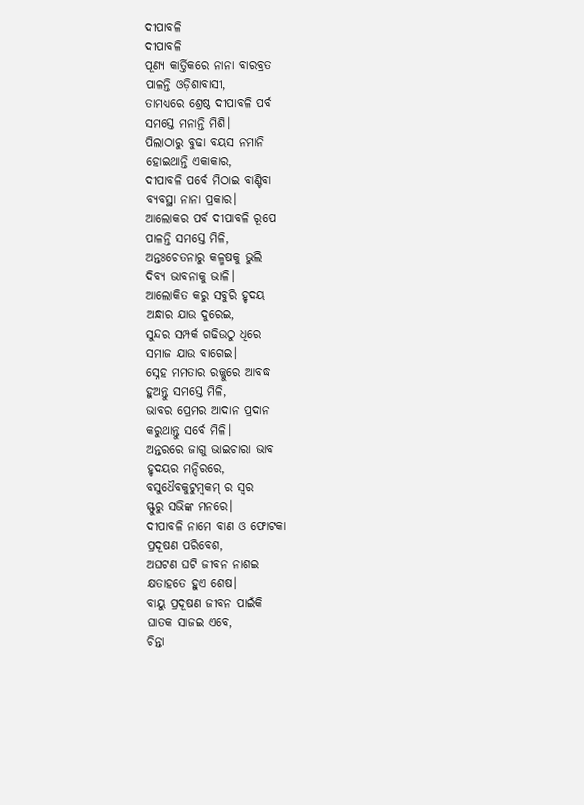ଦୀପାବଳି
ଦୀପାବଳି
ପୂଣ୍ଯ କାର୍ତ୍ତିକରେ ନାନା ବାରବ୍ରତ
ପାଳନ୍ତି ଓଡ଼ିଶାବାସୀ,
ତାମଧ୍ୟରେ ଶ୍ରେଷ୍ଠ ଦୀପାବଳି ପର୍ବ
ସମସ୍ତେ ମନାନ୍ତି ମିଶି।
ପିଲାଠାରୁ ବୁଢା ବୟସ ନମାନି
ହୋଇଥାନ୍ତି ଏକାକାର,
ଦୀପାବଳି ପର୍ବେ ମିଠାଇ ବାଣ୍ଟିବା
ବ୍ୟବସ୍ଥା ନାନା ପ୍ରକାର।
ଆଲୋକର ପର୍ବ ଦୀପାବଳି ରୂପେ
ପାଳନ୍ତି ସମସ୍ତେ ମିଳି,
ଅନ୍ତଃଚେତନାରୁ କଳ୍ମଷକୁ ଭୁଲି
ଦିବ୍ୟ ଭାବନାକୁ ଭାଳି।
ଆଲୋକିତ କରୁ ସବୁରି ହୃଦୟ
ଅନ୍ଧାର ଯାଉ ଦୁରେଇ,
ସୁନ୍ଦର ସମ୍ପର୍କ ଗଢିଉଠୁ ଧିରେ
ସମାଜ ଯାଉ ବାଗେଇ।
ସ୍ନେହ ମମତାର ରଜ୍ଜୁରେ ଆବଦ୍ଧ
ହୁଅନ୍ତୁ ସମସ୍ତେ ମିଳି,
ଭାବର ପ୍ରେମର ଆଦାନ ପ୍ରଦାନ
କରୁଥାନ୍ତୁ ସର୍ବେ ମିଳି।
ଅନ୍ତରରେ ଜାଗୁ ଭାଇଚାରା ଭାବ
ହୃଦୟର ମନ୍ଦିରରେ,
ବସୁଧୈବକୁଟୁମ୍ବକମ୍ ର ସ୍ବର
ସ୍ଫୁରୁ ସଭିଙ୍କ ମନରେ।
ଦୀପାବଳି ନାମେ ବାଣ ଓ ଫୋଟକା
ପ୍ରଦୂଷଣ ପରିବେଶ,
ଅଘଟଣ ଘଟି ଜୀବନ ନାଶଇ
କ୍ଷତାହତେ ହୁଏ ଶେଷ।
ବାୟୁ ପ୍ରଦୂଷଣ ଜୀବନ ପାଇଁକି
ଘାତକ ସାଜଇ ଏବେ,
ଚିନ୍ତା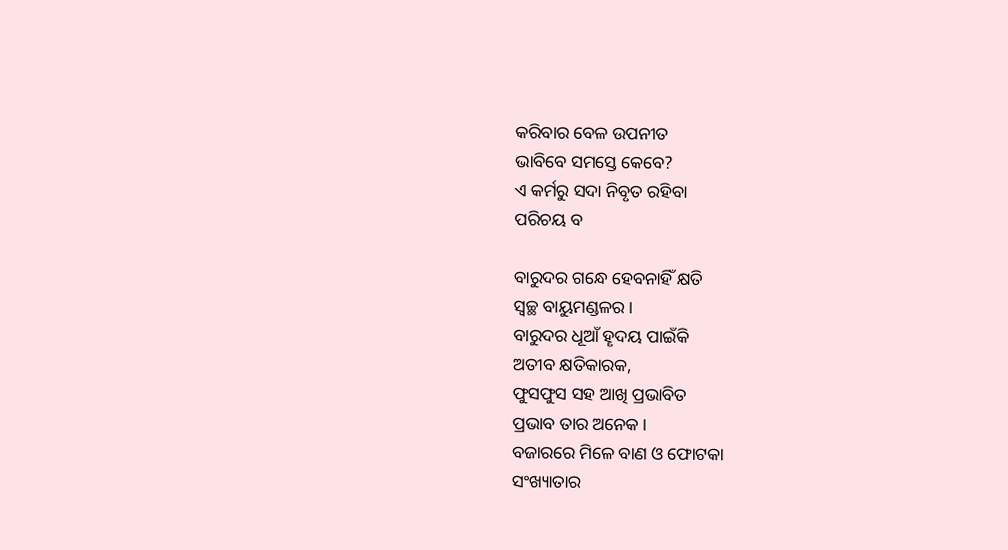କରିବାର ବେଳ ଉପନୀତ
ଭାବିବେ ସମସ୍ତେ କେବେ?
ଏ କର୍ମରୁ ସଦା ନିବୃତ ରହିବା
ପରିଚୟ ବ

ବାରୁଦର ଗନ୍ଧେ ହେବନାହିଁ କ୍ଷତି
ସ୍ବଚ୍ଛ ବାୟୁମଣ୍ଡଳର।
ବାରୁଦର ଧୂଆଁ ହୄଦୟ ପାଇଁକି
ଅତୀବ କ୍ଷତିକାରକ,
ଫୁସଫୁସ ସହ ଆଖି ପ୍ରଭାବିତ
ପ୍ରଭାବ ତାର ଅନେକ।
ବଜାରରେ ମିଳେ ବାଣ ଓ ଫୋଟକା
ସଂଖ୍ୟାତାର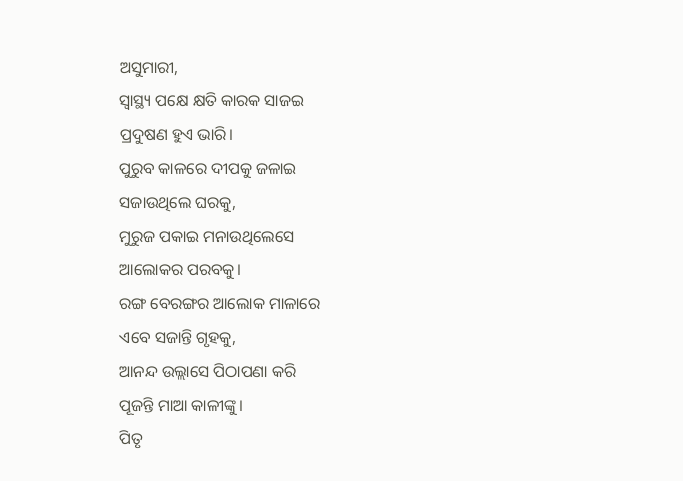ଅସୁମାରୀ,
ସ୍ବାସ୍ଥ୍ୟ ପକ୍ଷେ କ୍ଷତି କାରକ ସାଜଇ
ପ୍ରଦୁଷଣ ହୁଏ ଭାରି।
ପୁରୁବ କାଳରେ ଦୀପକୁ ଜଳାଇ
ସଜାଉଥିଲେ ଘରକୁ,
ମୁରୁଜ ପକାଇ ମନାଉଥିଲେସେ
ଆଲୋକର ପରବକୁ।
ରଙ୍ଗ ବେରଙ୍ଗର ଆଲୋକ ମାଳାରେ
ଏବେ ସଜାନ୍ତି ଗୃହକୁ,
ଆନନ୍ଦ ଉଲ୍ଲାସେ ପିଠାପଣା କରି
ପୂଜନ୍ତି ମାଆ କାଳୀଙ୍କୁ।
ପିତୃ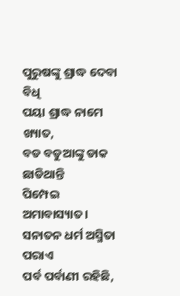ପୁରୁଷଙ୍କୁ ଶ୍ରାଦ୍ଧ ଦେବା ବିଧି
ପୟା ଶ୍ରାଦ୍ଧ ନାମେ ଖ୍ୟାତ,
ବଡ ବଡୁଆଙ୍କୁ ଡାକ ଛାଡିଥାନ୍ତି
ପିମ୍ପେଇ ଅମାବାସ୍ୟାତ।
ସନାତନ ଧର୍ମ ଅସ୍ମିତା ପରାଏ
ପର୍ବ ପର୍ବାଣୀ ରହିଛି,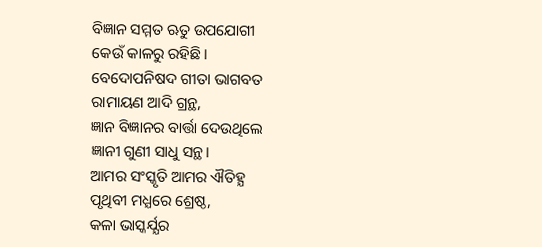ବିଜ୍ଞାନ ସମ୍ମତ ଋତୁ ଉପଯୋଗୀ
କେଉଁ କାଳରୁ ରହିଛି।
ବେଦୋପନିଷଦ ଗୀତା ଭାଗବତ
ରାମାୟଣ ଆଦି ଗ୍ରନ୍ଥ,
ଜ୍ଞାନ ବିଜ୍ଞାନର ବାର୍ତ୍ତା ଦେଉଥିଲେ
ଜ୍ଞାନୀ ଗୁଣୀ ସାଧୁ ସନ୍ଥ।
ଆମର ସଂସ୍କୃତି ଆମର ଐତିହ୍ଯ
ପୃଥିବୀ ମଧ୍ଯରେ ଶ୍ରେଷ୍ଠ,
କଳା ଭାସ୍କର୍ଯ୍ଯର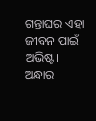ଗନ୍ତାଘର ଏହା
ଜୀବନ ପାଇଁ ଅଭିଷ୍ଟ।
ଅନ୍ଧାର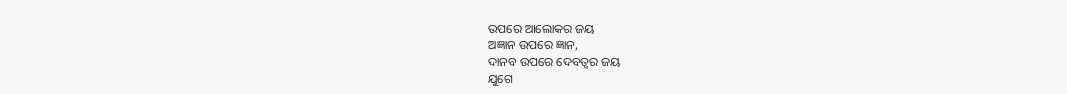ଉପରେ ଆଲୋକର ଜୟ
ଅଜ୍ଞାନ ଉପରେ ଜ୍ଞାନ,
ଦାନବ ଉପରେ ଦେବତ୍ବର ଜୟ
ଯୁଗେ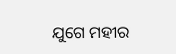ଯୁଗେ ମହୀର